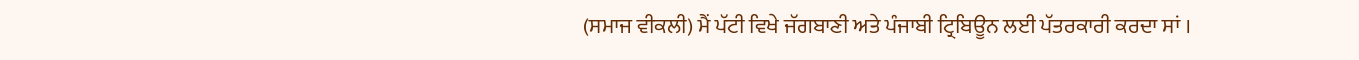(ਸਮਾਜ ਵੀਕਲੀ) ਮੈਂ ਪੱਟੀ ਵਿਖੇ ਜੱਗਬਾਣੀ ਅਤੇ ਪੰਜਾਬੀ ਟ੍ਰਿਬਿਊਨ ਲਈ ਪੱਤਰਕਾਰੀ ਕਰਦਾ ਸਾਂ ।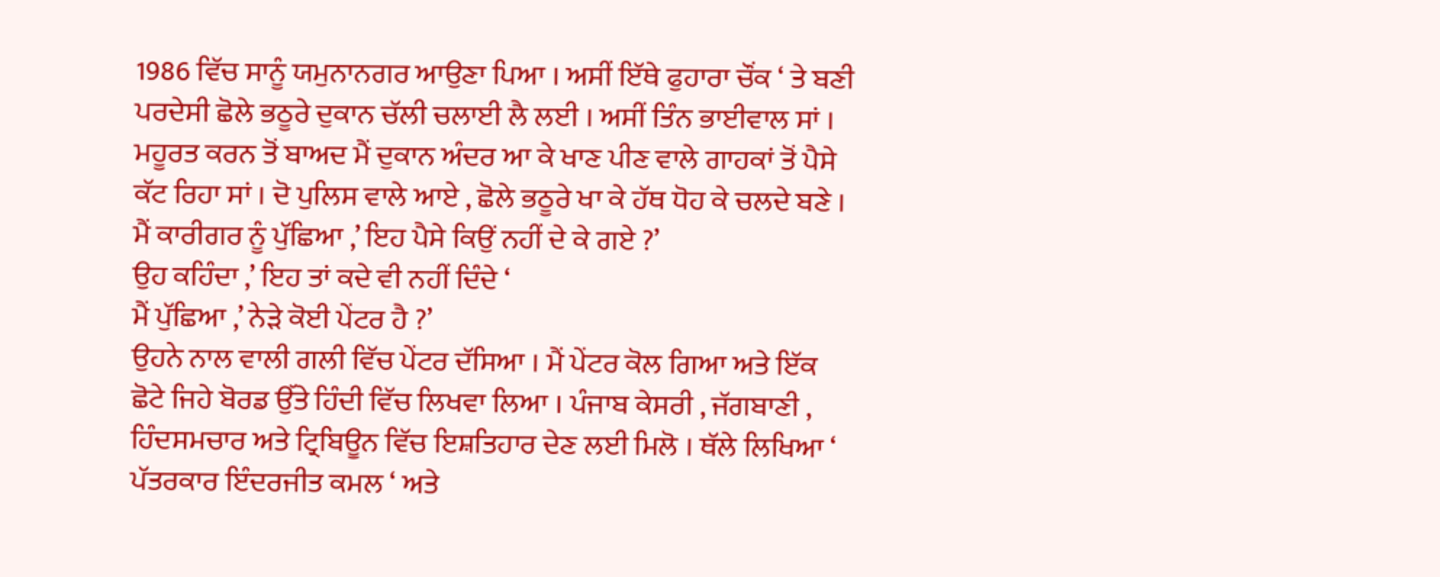1986 ਵਿੱਚ ਸਾਨੂੰ ਯਮੁਨਾਨਗਰ ਆਉਣਾ ਪਿਆ । ਅਸੀਂ ਇੱਥੇ ਫੁਹਾਰਾ ਚੌਂਕ ‘ ਤੇ ਬਣੀ ਪਰਦੇਸੀ ਛੋਲੇ ਭਠੂਰੇ ਦੁਕਾਨ ਚੱਲੀ ਚਲਾਈ ਲੈ ਲਈ । ਅਸੀਂ ਤਿੰਨ ਭਾਈਵਾਲ ਸਾਂ ।
ਮਹੂਰਤ ਕਰਨ ਤੋਂ ਬਾਅਦ ਮੈਂ ਦੁਕਾਨ ਅੰਦਰ ਆ ਕੇ ਖਾਣ ਪੀਣ ਵਾਲੇ ਗਾਹਕਾਂ ਤੋਂ ਪੈਸੇ ਕੱਟ ਰਿਹਾ ਸਾਂ । ਦੋ ਪੁਲਿਸ ਵਾਲੇ ਆਏ , ਛੋਲੇ ਭਠੂਰੇ ਖਾ ਕੇ ਹੱਥ ਧੋਹ ਕੇ ਚਲਦੇ ਬਣੇ । ਮੈਂ ਕਾਰੀਗਰ ਨੂੰ ਪੁੱਛਿਆ ,’ ਇਹ ਪੈਸੇ ਕਿਉਂ ਨਹੀਂ ਦੇ ਕੇ ਗਏ ?’
ਉਹ ਕਹਿੰਦਾ ,’ ਇਹ ਤਾਂ ਕਦੇ ਵੀ ਨਹੀਂ ਦਿੰਦੇ ‘
ਮੈਂ ਪੁੱਛਿਆ ,’ ਨੇੜੇ ਕੋਈ ਪੇਂਟਰ ਹੈ ?’
ਉਹਨੇ ਨਾਲ ਵਾਲੀ ਗਲੀ ਵਿੱਚ ਪੇਂਟਰ ਦੱਸਿਆ । ਮੈਂ ਪੇਂਟਰ ਕੋਲ ਗਿਆ ਅਤੇ ਇੱਕ ਛੋਟੇ ਜਿਹੇ ਬੋਰਡ ਉੱਤੇ ਹਿੰਦੀ ਵਿੱਚ ਲਿਖਵਾ ਲਿਆ । ਪੰਜਾਬ ਕੇਸਰੀ , ਜੱਗਬਾਣੀ , ਹਿੰਦਸਮਚਾਰ ਅਤੇ ਟ੍ਰਿਬਿਊਨ ਵਿੱਚ ਇਸ਼ਤਿਹਾਰ ਦੇਣ ਲਈ ਮਿਲੋ । ਥੱਲੇ ਲਿਖਿਆ ‘ ਪੱਤਰਕਾਰ ਇੰਦਰਜੀਤ ਕਮਲ ‘ ਅਤੇ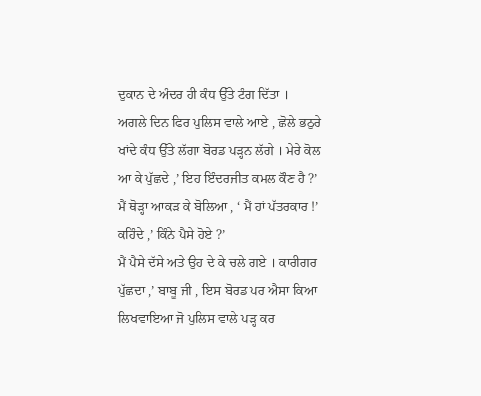ਦੁਕਾਨ ਦੇ ਅੰਦਰ ਹੀ ਕੰਧ ਉੱਤੇ ਟੰਗ ਦਿੱਤਾ ।
ਅਗਲੇ ਦਿਨ ਫਿਰ ਪੁਲਿਸ ਵਾਲੇ ਆਏ , ਛੋਲੇ ਭਠੁਰੇ ਖਾਂਦੇ ਕੰਧ ਉੱਤੇ ਲੱਗਾ ਬੋਰਡ ਪੜ੍ਹਨ ਲੱਗੇ । ਮੇਰੇ ਕੋਲ ਆ ਕੇ ਪੁੱਛਦੇ ,’ ਇਹ ਇੰਦਰਜੀਤ ਕਮਲ ਕੌਣ ਹੈ ?’
ਮੈਂ ਥੋੜ੍ਹਾ ਆਕੜ ਕੇ ਬੋਲਿਆ , ‘ ਮੈਂ ਹਾਂ ਪੱਤਰਕਾਰ !’
ਕਹਿੰਦੇ ,’ ਕਿੰਨੇ ਪੈਸੇ ਹੋਏ ?’
ਮੈਂ ਪੈਸੇ ਦੱਸੇ ਅਤੇ ਉਹ ਦੇ ਕੇ ਚਲੇ ਗਏ । ਕਾਰੀਗਰ ਪੁੱਛਦਾ ,’ ਬਾਬੂ ਜੀ , ਇਸ ਬੋਰਡ ਪਰ ਐਸਾ ਕਿਆ ਲਿਖਵਾਇਆ ਜੋ ਪੁਲਿਸ ਵਾਲੇ ਪੜ੍ਹ ਕਰ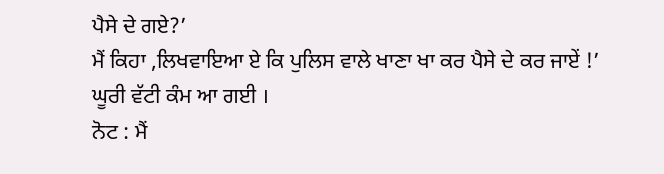ਪੈਸੇ ਦੇ ਗਏ?’
ਮੈਂ ਕਿਹਾ ,ਲਿਖਵਾਇਆ ਏ ਕਿ ਪੁਲਿਸ ਵਾਲੇ ਖਾਣਾ ਖਾ ਕਰ ਪੈਸੇ ਦੇ ਕਰ ਜਾਏਂ !’
ਘੂਰੀ ਵੱਟੀ ਕੰਮ ਆ ਗਈ ।
ਨੋਟ : ਮੈਂ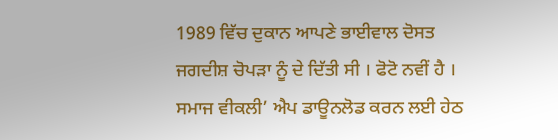1989 ਵਿੱਚ ਦੁਕਾਨ ਆਪਣੇ ਭਾਈਵਾਲ ਦੋਸਤ ਜਗਦੀਸ਼ ਚੋਪੜਾ ਨੂੰ ਦੇ ਦਿੱਤੀ ਸੀ । ਫੋਟੋ ਨਵੀਂ ਹੈ ।
ਸਮਾਜ ਵੀਕਲੀ’ ਐਪ ਡਾਊਨਲੋਡ ਕਰਨ ਲਈ ਹੇਠ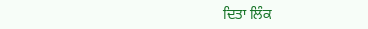ਦਿਤਾ ਲਿੰਕ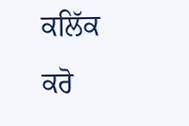ਕਲਿੱਕ ਕਰੋ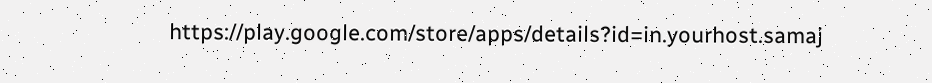https://play.google.com/store/apps/details?id=in.yourhost.samaj